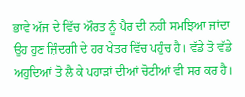ਭਾਵੇ ਅੱਜ ਦੇ ਵਿੱਚ ਔਰਤ ਨੂੰ ਪੈਰ ਦੀ ਨਹੀ ਸਮਝਿਆ ਜਾਂਦਾ ਉਹ ਹੁਣ ਜ਼ਿੰਦਗੀ ਦੇ ਹਰ ਖੇਤਰ ਵਿੱਚ ਪਹੁੰਚ ਹੈ। ਵੱਡੇ ਤੋ ਵੱਡੇ ਅਹੁਦਿਆਂ ਤੋ ਲੈ ਕੇ ਪਹਾੜਾਂ ਦੀਆਂ ਚੋਟੀਆਂ ਵੀ ਸਰ ਕਰ ਹੈ।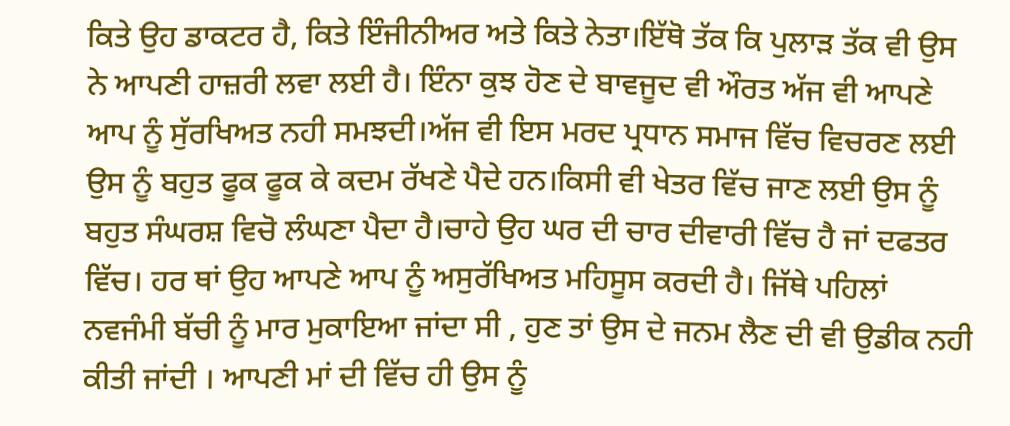ਕਿਤੇ ਉਹ ਡਾਕਟਰ ਹੈ, ਕਿਤੇ ਇੰਜੀਨੀਅਰ ਅਤੇ ਕਿਤੇ ਨੇਤਾ।ਇੱਥੋ ਤੱਕ ਕਿ ਪੁਲਾੜ ਤੱਕ ਵੀ ਉਸ ਨੇ ਆਪਣੀ ਹਾਜ਼ਰੀ ਲਵਾ ਲਈ ਹੈ। ਇੰਨਾ ਕੁਝ ਹੋਣ ਦੇ ਬਾਵਜੂਦ ਵੀ ਔਰਤ ਅੱਜ ਵੀ ਆਪਣੇ ਆਪ ਨੂੰ ਸੁੱਰਖਿਅਤ ਨਹੀ ਸਮਝਦੀ।ਅੱਜ ਵੀ ਇਸ ਮਰਦ ਪ੍ਰਧਾਨ ਸਮਾਜ ਵਿੱਚ ਵਿਚਰਣ ਲਈ ਉਸ ਨੂੰ ਬਹੁਤ ਫੂਕ ਫੂਕ ਕੇ ਕਦਮ ਰੱਖਣੇ ਪੈਦੇ ਹਨ।ਕਿਸੀ ਵੀ ਖੇਤਰ ਵਿੱਚ ਜਾਣ ਲਈ ਉਸ ਨੂੰ ਬਹੁਤ ਸੰਘਰਸ਼ ਵਿਚੋ ਲੰਘਣਾ ਪੈਦਾ ਹੈ।ਚਾਹੇ ਉਹ ਘਰ ਦੀ ਚਾਰ ਦੀਵਾਰੀ ਵਿੱਚ ਹੈ ਜਾਂ ਦਫਤਰ ਵਿੱਚ। ਹਰ ਥਾਂ ਉਹ ਆਪਣੇ ਆਪ ਨੂੰ ਅਸੁਰੱਖਿਅਤ ਮਹਿਸੂਸ ਕਰਦੀ ਹੈ। ਜਿੱਥੇ ਪਹਿਲਾਂ ਨਵਜੰਮੀ ਬੱਚੀ ਨੂੰ ਮਾਰ ਮੁਕਾਇਆ ਜਾਂਦਾ ਸੀ , ਹੁਣ ਤਾਂ ਉਸ ਦੇ ਜਨਮ ਲੈਣ ਦੀ ਵੀ ਉਡੀਕ ਨਹੀ ਕੀਤੀ ਜਾਂਦੀ । ਆਪਣੀ ਮਾਂ ਦੀ ਵਿੱਚ ਹੀ ਉਸ ਨੂੰ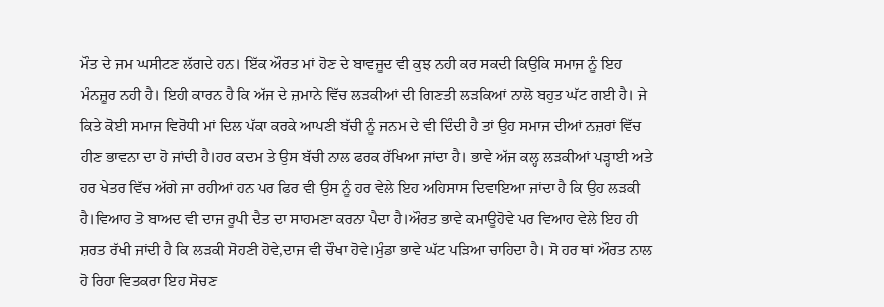ਮੌਤ ਦੇ ਜਮ ਘਸੀਟਣ ਲੱਗਦੇ ਹਨ। ਇੱਕ ਔਰਤ ਮਾਂ ਹੋਣ ਦੇ ਬਾਵਜੂਦ ਵੀ ਕੁਝ ਨਹੀ ਕਰ ਸਕਦੀ ਕਿਉਕਿ ਸਮਾਜ ਨੂੰ ਇਹ ਮੰਨਜ਼ੂਰ ਨਹੀ ਹੈ। ਇਹੀ ਕਾਰਨ ਹੈ ਕਿ ਅੱਜ ਦੇ ਜ਼ਮਾਨੇ ਵਿੱਚ ਲੜਕੀਆਂ ਦੀ ਗਿਣਤੀ ਲੜਕਿਆਂ ਨਾਲੋ ਬਹੁਤ ਘੱਟ ਗਈ ਹੈ। ਜੇ ਕਿਤੇ ਕੋਈ ਸਮਾਜ ਵਿਰੋਧੀ ਮਾਂ ਦਿਲ ਪੱਕਾ ਕਰਕੇ ਆਪਣੀ ਬੱਚੀ ਨੂੰ ਜਨਮ ਦੇ ਵੀ ਦਿੰਦੀ ਹੈ ਤਾਂ ਉਹ ਸਮਾਜ ਦੀਆਂ ਨਜ਼ਰਾਂ ਵਿੱਚ ਹੀਣ ਭਾਵਨਾ ਦਾ ਹੋ ਜਾਂਦੀ ਹੈ।ਹਰ ਕਦਮ ਤੇ ਉਸ ਬੱਚੀ ਨਾਲ ਫਰਕ ਰੱਖਿਆ ਜਾਂਦਾ ਹੈ। ਭਾਵੇ ਅੱਜ ਕਲ੍ਹ ਲੜਕੀਆਂ ਪੜ੍ਹਾਈ ਅਤੇ ਹਰ ਖੇਤਰ ਵਿੱਚ ਅੱਗੇ ਜਾ ਰਹੀਆਂ ਹਨ ਪਰ ਫਿਰ ਵੀ ਉਸ ਨੂੰ ਹਰ ਵੇਲੇ ਇਹ ਅਹਿਸਾਸ ਦਿਵਾਇਆ ਜਾਂਦਾ ਹੈ ਕਿ ਉਹ ਲੜਕੀ ਹੈ।ਵਿਆਹ ਤੋ ਬਾਅਦ ਵੀ ਦਾਜ ਰੂਪੀ ਦੈਤ ਦਾ ਸਾਹਮਣਾ ਕਰਨਾ ਪੈਦਾ ਹੈ।ਔਰਤ ਭਾਵੇ ਕਮਾਊਹੋਵੇ ਪਰ ਵਿਆਹ ਵੇਲੇ ਇਹ ਹੀ ਸ਼ਰਤ ਰੱਖੀ ਜਾਂਦੀ ਹੈ ਕਿ ਲੜਕੀ ਸੋਹਣੀ ਹੋਵੇ,ਦਾਜ ਵੀ ਚੌਖਾ ਹੋਵੇ।ਮੁੰਡਾ ਭਾਵੇ ਘੱਟ ਪੜਿਆ ਚਾਹਿਦਾ ਹੈ। ਸੋ ਹਰ ਥਾਂ ਔਰਤ ਨਾਲ ਹੋ ਰਿਹਾ ਵਿਤਕਰਾ ਇਹ ਸੋਚਣ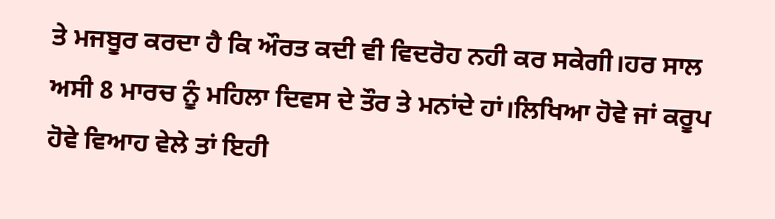ਤੇ ਮਜਬੂਰ ਕਰਦਾ ਹੈ ਕਿ ਔਰਤ ਕਦੀ ਵੀ ਵਿਦਰੋਹ ਨਹੀ ਕਰ ਸਕੇਗੀ।ਹਰ ਸਾਲ ਅਸੀ 8 ਮਾਰਚ ਨੂੰ ਮਹਿਲਾ ਦਿਵਸ ਦੇ ਤੌਰ ਤੇ ਮਨਾਂਦੇ ਹਾਂ।ਲਿਖਿਆ ਹੋਵੇ ਜਾਂ ਕਰੂਪ ਹੋਵੇ ਵਿਆਹ ਵੇਲੇ ਤਾਂ ਇਹੀ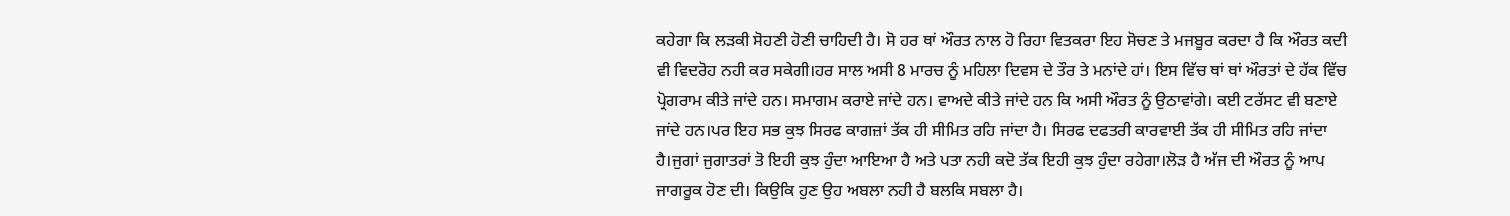ਕਹੇਗਾ ਕਿ ਲੜਕੀ ਸੋਹਣੀ ਹੋਣੀ ਚਾਹਿਦੀ ਹੈ। ਸੋ ਹਰ ਥਾਂ ਔਰਤ ਨਾਲ ਹੋ ਰਿਹਾ ਵਿਤਕਰਾ ਇਹ ਸੋਚਣ ਤੇ ਮਜਬੂਰ ਕਰਦਾ ਹੈ ਕਿ ਔਰਤ ਕਦੀ ਵੀ ਵਿਦਰੋਹ ਨਹੀ ਕਰ ਸਕੇਗੀ।ਹਰ ਸਾਲ ਅਸੀ 8 ਮਾਰਚ ਨੂੰ ਮਹਿਲਾ ਦਿਵਸ ਦੇ ਤੌਰ ਤੇ ਮਨਾਂਦੇ ਹਾਂ। ਇਸ ਵਿੱਚ ਥਾਂ ਥਾਂ ਔਰਤਾਂ ਦੇ ਹੱਕ ਵਿੱਚ ਪ੍ਰੋਗਰਾਮ ਕੀਤੇ ਜਾਂਦੇ ਹਨ। ਸਮਾਗਮ ਕਰਾਏ ਜਾਂਦੇ ਹਨ। ਵਾਅਦੇ ਕੀਤੇ ਜਾਂਦੇ ਹਨ ਕਿ ਅਸੀ ਔਰਤ ਨੂੰ ਉਠਾਵਾਂਗੇ। ਕਈ ਟਰੱਸਟ ਵੀ ਬਣਾਏ ਜਾਂਦੇ ਹਨ।ਪਰ ਇਹ ਸਭ ਕੁਝ ਸਿਰਫ ਕਾਗਜ਼ਾਂ ਤੱਕ ਹੀ ਸੀਮਿਤ ਰਹਿ ਜਾਂਦਾ ਹੈ। ਸਿਰਫ ਦਫਤਰੀ ਕਾਰਵਾਈ ਤੱਕ ਹੀ ਸੀਮਿਤ ਰਹਿ ਜਾਂਦਾ ਹੈ।ਜੁਗਾਂ ਜੁਗਾਤਰਾਂ ਤੋ ਇਹੀ ਕੁਝ ਹੁੰਦਾ ਆਇਆ ਹੈ ਅਤੇ ਪਤਾ ਨਹੀ ਕਦੋ ਤੱਕ ਇਹੀ ਕੁਝ ਹੁੰਦਾ ਰਹੇਗਾ।ਲੋੜ ਹੈ ਅੱਜ ਦੀ ਔਰਤ ਨੂੰ ਆਪ ਜਾਗਰੂਕ ਹੋਣ ਦੀ। ਕਿਉਕਿ ਹੁਣ ਉਹ ਅਬਲਾ ਨਹੀ ਹੈ ਬਲਕਿ ਸਬਲਾ ਹੈ।